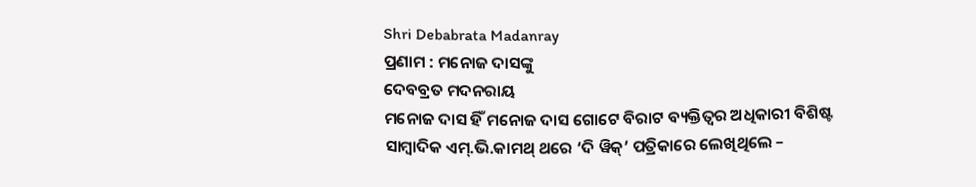Shri Debabrata Madanray
ପ୍ରଣାମ : ମନୋଜ ଦାସଙ୍କୁ
ଦେବବ୍ରତ ମଦନରାୟ
ମନୋଜ ଦାସ ହିଁ ମନୋଜ ଦାସ ଗୋଟେ ବିରାଟ ବ୍ୟକ୍ତିତ୍ବର ଅଧିକାରୀ ବିଶିଷ୍ଟ ସାମ୍ବାଦିକ ଏମ୍.ଭି.କାମଥ୍ ଥରେ ‘ଦି ୱିକ୍’ ପତ୍ରିକାରେ ଲେଖିଥିଲେ –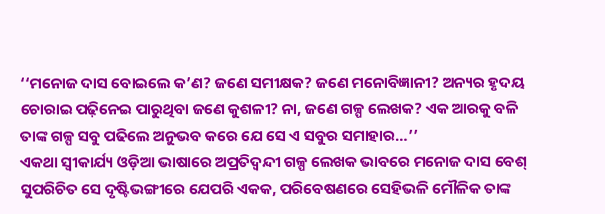‘‘ମନୋଜ ଦାସ ବୋଇଲେ କ’ଣ? ଜଣେ ସମୀକ୍ଷକ? ଜଣେ ମନୋବିଜ୍ଞାନୀ? ଅନ୍ୟର ହୃଦୟ ଚୋରାଇ ପଢ଼ିନେଇ ପାରୁଥିବା ଜଣେ କୁଶଳୀ? ନା, ଜଣେ ଗଳ୍ପ ଲେଖକ? ଏକ ଆରକୁ ବଳି ତାଙ୍କ ଗଳ୍ପ ସବୁ ପଢିଲେ ଅନୁଭବ କରେ ଯେ ସେ ଏ ସବୁର ସମାହାର…’’
ଏକଥା ସ୍ବୀକାର୍ଯ୍ୟ ଓଡ଼ିଆ ଭାଷାରେ ଅପ୍ରତିଦ୍ବନ୍ଦୀ ଗଳ୍ପ ଲେଖକ ଭାବରେ ମନୋଜ ଦାସ ବେଶ୍ ସୁପରିଚିତ ସେ ଦୃଷ୍ଟିଭଙ୍ଗୀରେ ଯେପରି ଏକକ, ପରିବେଷଣରେ ସେହିଭଳି ମୌଳିକ ତାଙ୍କ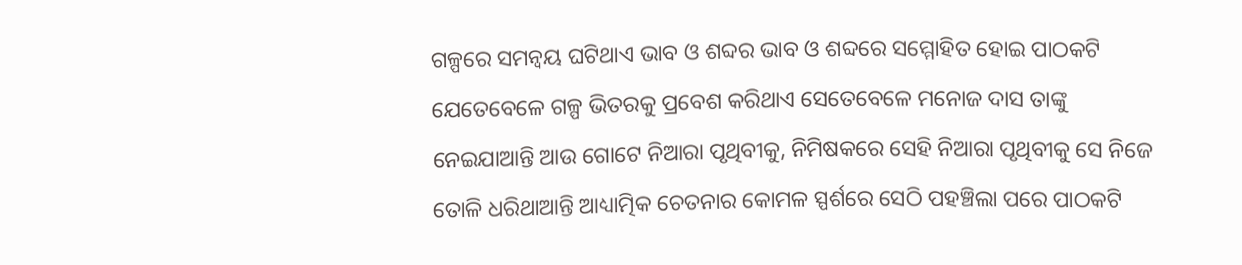ଗଳ୍ପରେ ସମନ୍ବୟ ଘଟିଥାଏ ଭାବ ଓ ଶବ୍ଦର ଭାବ ଓ ଶବ୍ଦରେ ସମ୍ମୋହିତ ହୋଇ ପାଠକଟି ଯେତେବେଳେ ଗଳ୍ପ ଭିତରକୁ ପ୍ରବେଶ କରିଥାଏ ସେତେବେଳେ ମନୋଜ ଦାସ ତାଙ୍କୁ ନେଇଯାଆନ୍ତି ଆଉ ଗୋଟେ ନିଆରା ପୃଥିବୀକୁ, ନିମିଷକରେ ସେହି ନିଆରା ପୃଥିବୀକୁ ସେ ନିଜେ ତୋଳି ଧରିଥାଆନ୍ତି ଆଧ୍ୟାତ୍ମିକ ଚେତନାର କୋମଳ ସ୍ପର୍ଶରେ ସେଠି ପହଞ୍ଚିଲା ପରେ ପାଠକଟି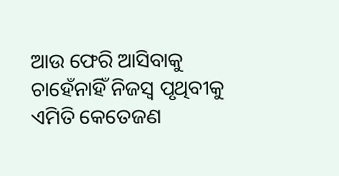ଆଉ ଫେରି ଆସିବାକୁ ଚାହେଁନାହିଁ ନିଜସ୍ବ ପୃଥିବୀକୁ
ଏମିତି କେତେଜଣ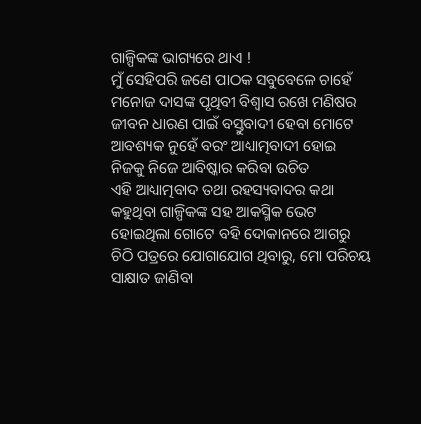ଗାଳ୍ପିକଙ୍କ ଭାଗ୍ୟରେ ଥାଏ !
ମୁଁ ସେହିପରି ଜଣେ ପାଠକ ସବୁବେଳେ ଚାହେଁ ମନୋଜ ଦାସଙ୍କ ପୃଥିବୀ ବିଶ୍ବାସ ରଖେ ମଣିଷର ଜୀବନ ଧାରଣ ପାଇଁ ବସ୍ତୁବାଦୀ ହେବା ମୋଟେ ଆବଶ୍ୟକ ନୁହେଁ ବରଂ ଆଧ୍ୟାତ୍ମବାଦୀ ହୋଇ ନିଜକୁ ନିଜେ ଆବିଷ୍କାର କରିବା ଉଚିତ
ଏହି ଆଧ୍ୟାତ୍ମବାଦ ତଥା ରହସ୍ୟବାଦର କଥା କହୁଥିବା ଗାଳ୍ପିକଙ୍କ ସହ ଆକସ୍ମିକ ଭେଟ ହୋଇଥିଲା ଗୋଟେ ବହି ଦୋକାନରେ ଆଗରୁ ଚିଠି ପତ୍ରରେ ଯୋଗାଯୋଗ ଥିବାରୁ, ମୋ ପରିଚୟ ସାକ୍ଷାତ ଜାଣିବା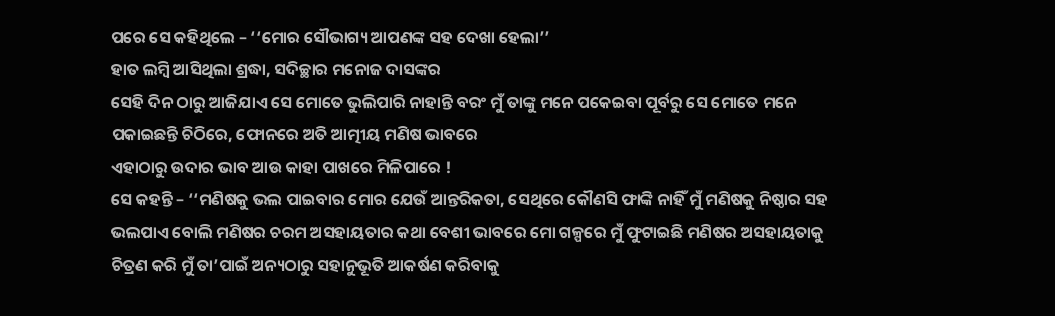ପରେ ସେ କହିଥିଲେ – ‘‘ମୋର ସୌଭାଗ୍ୟ ଆପଣଙ୍କ ସହ ଦେଖା ହେଲା’’
ହାତ ଲମ୍ବି ଆସିଥିଲା ଶ୍ରଦ୍ଧା, ସଦିଚ୍ଛାର ମନୋଜ ଦାସଙ୍କର
ସେହି ଦିନ ଠାରୁ ଆଜିଯାଏ ସେ ମୋତେ ଭୁଲିପାରି ନାହାନ୍ତି ବରଂ ମୁଁ ତାଙ୍କୁ ମନେ ପକେଇବା ପୂର୍ବରୁ ସେ ମୋତେ ମନେ ପକାଇଛନ୍ତି ଚିଠିରେ, ଫୋନରେ ଅତି ଆତ୍ମୀୟ ମଣିଷ ଭାବରେ
ଏହାଠାରୁ ଉଦାର ଭାବ ଆଉ କାହା ପାଖରେ ମିଳିପାରେ !
ସେ କହନ୍ତି – ‘‘ମଣିଷକୁ ଭଲ ପାଇବାର ମୋର ଯେଉଁ ଆନ୍ତରିକତା, ସେଥିରେ କୌଣସି ଫାଙ୍କି ନାହିଁ ମୁଁ ମଣିଷକୁ ନିଷ୍ଠାର ସହ ଭଲପାଏ ବୋଲି ମଣିଷର ଚରମ ଅସହାୟତାର କଥା ବେଶୀ ଭାବରେ ମୋ ଗଳ୍ପରେ ମୁଁ ଫୁଟାଇଛି ମଣିଷର ଅସହାୟତାକୁ ଚିତ୍ରଣ କରି ମୁଁ ତା’ପାଇଁ ଅନ୍ୟଠାରୁ ସହାନୁଭୂତି ଆକର୍ଷଣ କରିବାକୁ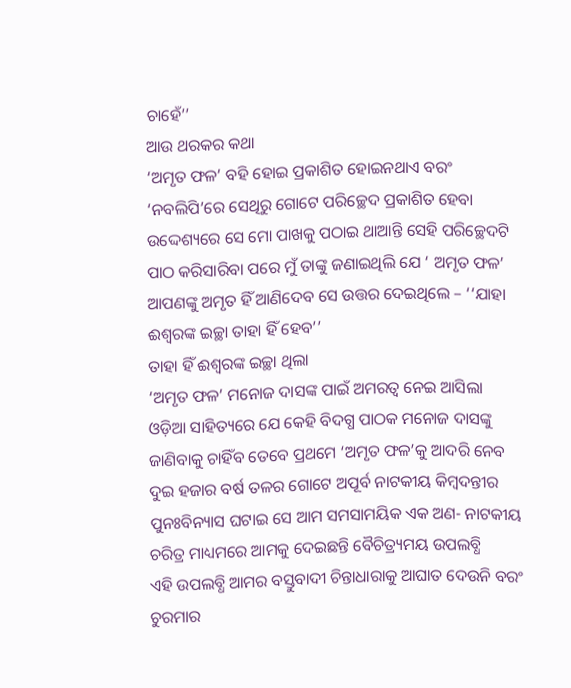ଚାହେଁ’’
ଆଉ ଥରକର କଥା
‘ଅମୃତ ଫଳ’ ବହି ହୋଇ ପ୍ରକାଶିତ ହୋଇନଥାଏ ବରଂ ‘ନବଲିପି’ରେ ସେଥିରୁ ଗୋଟେ ପରିଚ୍ଛେଦ ପ୍ରକାଶିତ ହେବା ଉଦ୍ଦେଶ୍ୟରେ ସେ ମୋ ପାଖକୁ ପଠାଇ ଥାଆନ୍ତି ସେହି ପରିଚ୍ଛେଦଟି ପାଠ କରିସାରିବା ପରେ ମୁଁ ତାଙ୍କୁ ଜଣାଇଥିଲି ଯେ ‘ ଅମୃତ ଫଳ’ ଆପଣଙ୍କୁ ଅମୃତ ହିଁ ଆଣିଦେବ ସେ ଉତ୍ତର ଦେଇଥିଲେ – ‘‘ଯାହା ଈଶ୍ବରଙ୍କ ଇଚ୍ଛା ତାହା ହିଁ ହେବ’’
ତାହା ହିଁ ଈଶ୍ବରଙ୍କ ଇଚ୍ଛା ଥିଲା
‘ଅମୃତ ଫଳ’ ମନୋଜ ଦାସଙ୍କ ପାଇଁ ଅମରତ୍ବ ନେଇ ଆସିଲା ଓଡ଼ିଆ ସାହିତ୍ୟରେ ଯେ କେହି ବିଦଗ୍ଧ ପାଠକ ମନୋଜ ଦାସଙ୍କୁ ଜାଣିବାକୁ ଚାହିଁବ ତେବେ ପ୍ରଥମେ ‘ଅମୃତ ଫଳ’କୁ ଆଦରି ନେବ ଦୁଇ ହଜାର ବର୍ଷ ତଳର ଗୋଟେ ଅପୂର୍ବ ନାଟକୀୟ କିମ୍ବଦନ୍ତୀର ପୁନଃବିନ୍ୟାସ ଘଟାଇ ସେ ଆମ ସମସାମୟିକ ଏକ ଅଣ- ନାଟକୀୟ ଚରିତ୍ର ମାଧ୍ୟମରେ ଆମକୁ ଦେଇଛନ୍ତି ବୈଚିତ୍ର୍ୟମୟ ଉପଲବ୍ଧି
ଏହି ଉପଲବ୍ଧି ଆମର ବସ୍ତୁବାଦୀ ଚିନ୍ତାଧାରାକୁ ଆଘାତ ଦେଉନି ବରଂ ଚୁରମାର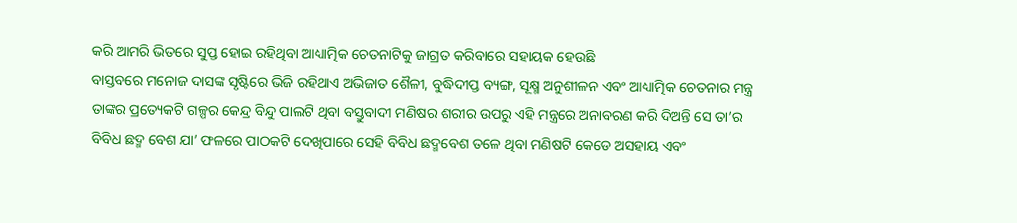କରି ଆମରି ଭିତରେ ସୁପ୍ତ ହୋଇ ରହିଥିବା ଆଧ୍ୟାତ୍ମିକ ଚେତନାଟିକୁ ଜାଗ୍ରତ କରିବାରେ ସହାୟକ ହେଉଛି
ବାସ୍ତବରେ ମନୋଜ ଦାସଙ୍କ ସୃଷ୍ଟିରେ ଭିଜି ରହିଥାଏ ଅଭିଜାତ ଶୈଳୀ, ବୁଦ୍ଧିଦୀପ୍ତ ବ୍ୟଙ୍ଗ, ସୂକ୍ଷ୍ମ ଅନୁଶୀଳନ ଏବଂ ଆଧ୍ୟାତ୍ମିକ ଚେତନାର ମନ୍ତ୍ର ତାଙ୍କର ପ୍ରତ୍ୟେକଟି ଗଳ୍ପର କେନ୍ଦ୍ର ବିନ୍ଦୁ ପାଲଟି ଥିବା ବସ୍ତୁବାଦୀ ମଣିଷର ଶରୀର ଉପରୁ ଏହି ମନ୍ତ୍ରରେ ଅନାବରଣ କରି ଦିଅନ୍ତି ସେ ତା’ର ବିବିଧ ଛଦ୍ମ ବେଶ ଯା’ ଫଳରେ ପାଠକଟି ଦେଖିପାରେ ସେହି ବିବିଧ ଛଦ୍ମବେଶ ତଳେ ଥିବା ମଣିଷଟି କେଡେ ଅସହାୟ ଏବଂ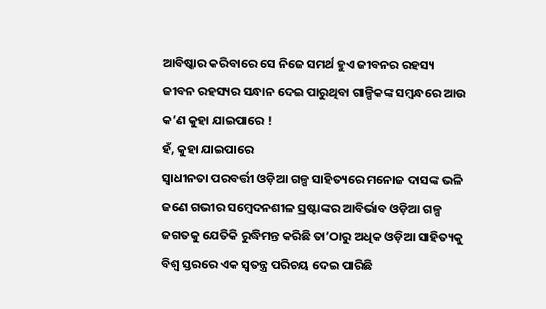ଆବିଷ୍କାର କରିବାରେ ସେ ନିଜେ ସମର୍ଥ ହୁଏ ଜୀବନର ରହସ୍ୟ
ଜୀବନ ରହସ୍ୟର ସନ୍ଧାନ ଦେଇ ପାରୁଥିବା ଗାଳ୍ପିକଙ୍କ ସମ୍ବନ୍ଧରେ ଆଉ କ’ଣ କୁହା ଯାଇପାରେ !
ହଁ, କୁହା ଯାଇପାରେ
ସ୍ବାଧୀନତା ପରବର୍ତ୍ତୀ ଓଡ଼ିଆ ଗଳ୍ପ ସାହିତ୍ୟରେ ମନୋଜ ଦାସଙ୍କ ଭଳି ଜଣେ ଗଭୀର ସମ୍ବେଦନଶୀଳ ସ୍ରଷ୍ଟାଙ୍କର ଆବିର୍ଭାବ ଓଡ଼ିଆ ଗଳ୍ପ ଜଗତକୁ ଯେତିକି ରୁଦ୍ଧିମନ୍ତ କରିଛି ତା’ଠାରୁ ଅଧିକ ଓଡ଼ିଆ ସାହିତ୍ୟକୁ ବିଶ୍ବ ସ୍ତରରେ ଏକ ସ୍ବତନ୍ତ୍ର ପରିଚୟ ଦେଇ ପାରିଛି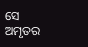ସେ ଅମୃତର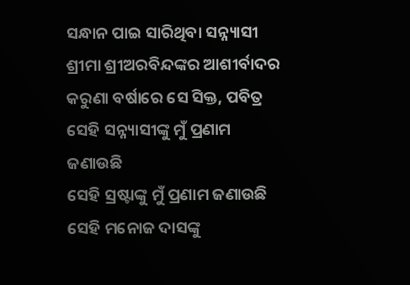ସନ୍ଧାନ ପାଇ ସାରିଥିବା ସନ୍ନ୍ୟାସୀ ଶ୍ରୀମା ଶ୍ରୀଅରବିନ୍ଦଙ୍କର ଆଶୀର୍ବାଦର କରୁଣା ବର୍ଷାରେ ସେ ସିକ୍ତ, ପବିତ୍ର
ସେହି ସନ୍ନ୍ୟାସୀଙ୍କୁ ମୁଁ ପ୍ରଣାମ ଜଣାଉଛି
ସେହି ସ୍ରଷ୍ଟାଙ୍କୁ ମୁଁ ପ୍ରଣାମ ଜଣାଉଛି
ସେହି ମନୋଜ ଦାସଙ୍କୁ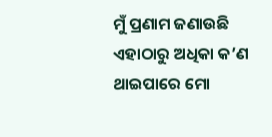ମୁଁ ପ୍ରଣାମ ଜଣାଉଛି
ଏହାଠାରୁ ଅଧିକା କ’ଣ ଥାଇପାରେ ମୋ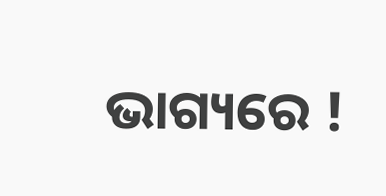ଭାଗ୍ୟରେ !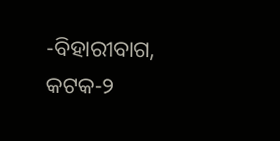-ବିହାରୀବାଗ, କଟକ-୨